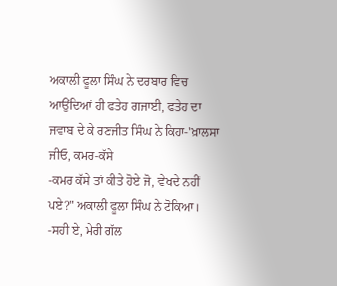ਅਕਾਲੀ ਫੂਲਾ ਸਿੰਘ ਨੇ ਦਰਬਾਰ ਵਿਚ ਆਉਂਦਿਆਂ ਹੀ ਫਤੇਹ ਗਜਾਈ, ਫਤੇਹ ਦਾ ਜਵਾਬ ਦੇ ਕੇ ਰਣਜੀਤ ਸਿੰਘ ਨੇ ਕਿਹਾ-'ਖ਼ਾਲਸਾ ਜੀਓ, ਕਮਰ-ਕੱਸੇ
-ਕਮਰ ਕੱਸੇ ਤਾਂ ਕੀਤੇ ਹੋਏ ਜੋ, ਵੇਖਦੇ ਨਹੀਂ ਪਏ?" ਅਕਾਲੀ ਫੂਲਾ ਸਿੰਘ ਨੇ ਟੋਕਿਆ।
-ਸਹੀ ਏ, ਮੇਰੀ ਗੱਲ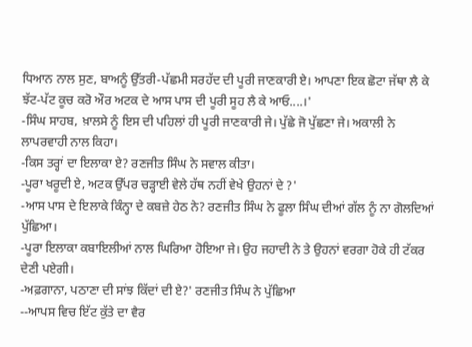ਧਿਆਨ ਨਾਲ ਸੁਣ, ਬਾਅਨੂੰ ਉੱਤਰੀ-ਪੱਛਮੀ ਸਰਹੱਦ ਦੀ ਪੂਰੀ ਜਾਣਕਾਰੀ ਏ। ਆਪਣਾ ਇਕ ਛੋਟਾ ਜੱਥਾ ਲੈ ਕੇ ਝੱਟ-ਪੱਟ ਕੂਚ ਕਰੋ ਔਰ ਅਟਕ ਦੇ ਆਸ ਪਾਸ ਦੀ ਪੂਰੀ ਸੂਹ ਲੈ ਕੇ ਆਓ....।'
-ਸਿੰਘ ਸਾਹਬ, ਖ਼ਾਲਸੇ ਨੂੰ ਇਸ ਦੀ ਪਹਿਲਾਂ ਹੀ ਪੂਰੀ ਜਾਣਕਾਰੀ ਜੇ। ਪੁੱਛੇ ਜੋ ਪੁੱਛਣਾ ਜੇ। ਅਕਾਲੀ ਨੇ ਲਾਪਰਵਾਹੀ ਨਾਲ ਕਿਹਾ।
-ਕਿਸ ਤਰ੍ਹਾਂ ਦਾ ਇਲਾਕਾ ਏ? ਰਣਜੀਤ ਸਿੰਘ ਨੇ ਸਵਾਲ ਕੀਤਾ।
-ਪੂਰਾ ਖਰੂਦੀ ਏ, ਅਟਕ ਉੱਪਰ ਚੜ੍ਹਾਈ ਵੇਲੇ ਹੱਥ ਨਹੀਂ ਵੇਖੇ ਉਹਨਾਂ ਦੇ ?'
-ਆਸ ਪਾਸ ਦੇ ਇਲਾਕੇ ਕਿੰਨ੍ਹਾ ਦੇ ਕਬਜ਼ੇ ਹੇਠ ਨੇ? ਰਣਜੀਤ ਸਿੰਘ ਨੇ ਫੂਲਾ ਸਿੰਘ ਦੀਆਂ ਗੱਲ ਨੂੰ ਨਾ ਗੋਲਦਿਆਂ ਪੁੱਛਿਆ।
-ਪੂਰਾ ਇਲਾਕਾ ਕਬਾਇਲੀਆਂ ਨਾਲ ਘਿਰਿਆ ਹੋਇਆ ਜੇ। ਉਹ ਜਹਾਦੀ ਨੇ ਤੇ ਉਹਨਾਂ ਵਰਗਾ ਹੋਕੇ ਹੀ ਟੱਕਰ ਦੇਣੀ ਪਏਗੀ।
-ਅਫ਼ਗਾਨਾ, ਪਠਾਣਾ ਦੀ ਸਾਂਝ ਕਿੱਦਾਂ ਦੀ ਏ?' ਰਣਜੀਤ ਸਿੰਘ ਨੇ ਪੁੱਛਿਆ
--ਆਪਸ ਵਿਚ ਇੱਟ ਕੁੱਤੇ ਦਾ ਵੈਰ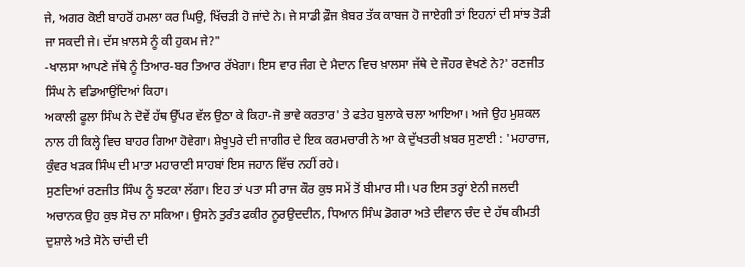ਜੇ, ਅਗਰ ਕੋਈ ਬਾਹਰੋਂ ਹਮਲਾ ਕਰ ਘਿਉ, ਖਿੱਚੜੀ ਹੋ ਜਾਂਦੇ ਨੇ। ਜੇ ਸਾਡੀ ਫ਼ੌਜ ਖ਼ੈਬਰ ਤੱਕ ਕਾਬਜ ਹੋ ਜਾਏਗੀ ਤਾਂ ਇਹਨਾਂ ਦੀ ਸਾਂਝ ਤੋੜੀ ਜਾ ਸਕਦੀ ਜੇ। ਦੱਸ ਖ਼ਾਲਸੇ ਨੂੰ ਕੀ ਹੁਕਮ ਜੇ?"
-ਖਾਲਸਾ ਆਪਣੇ ਜੱਥੇ ਨੂੰ ਤਿਆਰ-ਬਰ ਤਿਆਰ ਰੱਖੇਗਾ। ਇਸ ਵਾਰ ਜੰਗ ਦੇ ਮੈਦਾਨ ਵਿਚ ਖ਼ਾਲਸਾ ਜੱਥੇ ਦੇ ਜੌਹਰ ਵੇਖਣੇ ਨੇ?' ਰਣਜੀਤ ਸਿੰਘ ਨੇ ਵਡਿਆਉਂਦਿਆਂ ਕਿਹਾ।
ਅਕਾਲੀ ਫੂਲਾ ਸਿੰਘ ਨੇ ਦੋਵੇਂ ਹੱਥ ਉੱਪਰ ਵੱਲ ਉਠਾ ਕੇ ਕਿਹਾ-ਜੋ ਭਾਵੇ ਕਰਤਾਰ' ਤੇ ਫਤੇਹ ਬੁਲਾਕੇ ਚਲਾ ਆਇਆ। ਅਜੇ ਉਹ ਮੁਸ਼ਕਲ ਨਾਲ ਹੀ ਕਿਲ੍ਹੇ ਵਿਚ ਬਾਹਰ ਗਿਆ ਹੋਵੇਗਾ। ਸ਼ੇਖੂਪੁਰੇ ਦੀ ਜਾਗੀਰ ਦੇ ਇਕ ਕਰਮਚਾਰੀ ਨੇ ਆ ਕੇ ਦੁੱਖਤਰੀ ਖ਼ਬਰ ਸੁਣਾਈ : 'ਮਹਾਰਾਜ, ਕੁੰਵਰ ਖੜਕ ਸਿੰਘ ਦੀ ਮਾਤਾ ਮਹਾਰਾਣੀ ਸਾਹਬਾਂ ਇਸ ਜਹਾਨ ਵਿੱਚ ਨਹੀਂ ਰਹੇ।
ਸੁਣਦਿਆਂ ਰਣਜੀਤ ਸਿੰਘ ਨੂੰ ਝਟਕਾ ਲੱਗਾ। ਇਹ ਤਾਂ ਪਤਾ ਸੀ ਰਾਜ ਕੌਰ ਕੁਝ ਸਮੇਂ ਤੋਂ ਬੀਮਾਰ ਸੀ। ਪਰ ਇਸ ਤਰ੍ਹਾਂ ਏਨੀ ਜਲਦੀ ਅਚਾਨਕ ਉਹ ਕੁਝ ਸੋਚ ਨਾ ਸਕਿਆ। ਉਸਨੇ ਤੁਰੰਤ ਫਕੀਰ ਨੂਰਉਦਦੀਨ, ਧਿਆਨ ਸਿੰਘ ਡੋਗਰਾ ਅਤੇ ਦੀਵਾਨ ਚੰਦ ਦੇ ਹੱਥ ਕੀਮਤੀ ਦੁਸ਼ਾਲੇ ਅਤੇ ਸੋਨੇ ਚਾਂਦੀ ਦੀ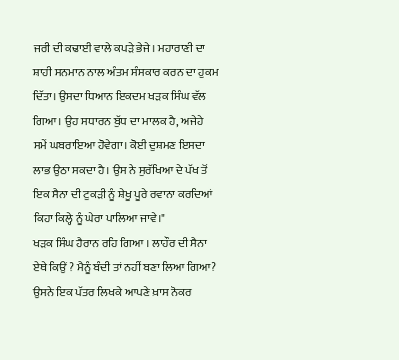ਜਰੀ ਦੀ ਕਢਾਈ ਵਾਲੇ ਕਪੜੇ ਭੇਜੇ। ਮਹਾਰਾਣੀ ਦਾ ਸ਼ਾਹੀ ਸਨਮਾਨ ਨਾਲ ਅੰਤਮ ਸੰਸਕਾਰ ਕਰਨ ਦਾ ਹੁਕਮ ਦਿੱਤਾ। ਉਸਦਾ ਧਿਆਨ ਇਕਦਮ ਖੜਕ ਸਿੰਘ ਵੱਲ ਗਿਆ। ਉਹ ਸਧਾਰਨ ਬੁੱਧ ਦਾ ਮਾਲਕ ਹੈ, ਅਜੇਹੇ ਸਮੇਂ ਘਬਰਾਇਆ ਹੋਵੇਗਾ। ਕੋਈ ਦੁਸ਼ਮਣ ਇਸਦਾ ਲਾਭ ਉਠਾ ਸਕਦਾ ਹੈ। ਉਸ ਨੇ ਸੁਰੱਖਿਆ ਦੇ ਪੱਖ ਤੋਂ ਇਕ ਸੈਨਾ ਦੀ ਟੁਕੜੀ ਨੂੰ ਸ਼ੇਖੂ ਪੂਰੇ ਰਵਾਨਾ ਕਰਦਿਆਂ ਕਿਹਾ ਕਿਲ੍ਹੇ ਨੂੰ ਘੇਰਾ ਪਾਲਿਆ ਜਾਵੇ।"
ਖੜਕ ਸਿੰਘ ਹੈਰਾਨ ਰਹਿ ਗਿਆ । ਲਾਹੌਰ ਦੀ ਸੈਨਾ ਏਥੇ ਕਿਉਂ ? ਮੈਨੂੰ ਬੰਦੀ ਤਾਂ ਨਹੀਂ ਬਣਾ ਲਿਆ ਗਿਆ? ਉਸਨੇ ਇਕ ਪੱਤਰ ਲਿਖਕੇ ਆਪਣੇ ਖ਼ਾਸ ਨੋਕਰ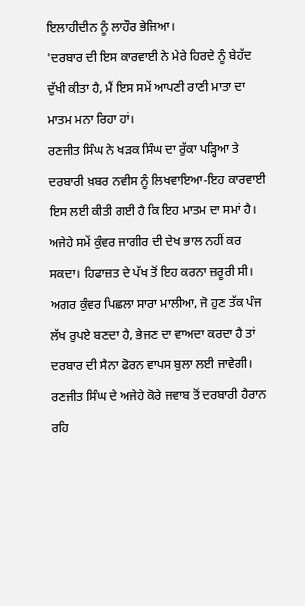ਇਲਾਹੀਦੀਨ ਨੂੰ ਲਾਹੌਰ ਭੇਜਿਆ।
'ਦਰਬਾਰ ਦੀ ਇਸ ਕਾਰਵਾਈ ਨੇ ਮੇਰੇ ਹਿਰਦੇ ਨੂੰ ਬੇਹੱਦ ਦੁੱਖੀ ਕੀਤਾ ਹੈ, ਮੈਂ ਇਸ ਸਮੇਂ ਆਪਣੀ ਰਾਣੀ ਮਾਤਾ ਦਾ ਮਾਤਮ ਮਨਾ ਰਿਹਾ ਹਾਂ।
ਰਣਜੀਤ ਸਿੰਘ ਨੇ ਖੜਕ ਸਿੰਘ ਦਾ ਰੁੱਕਾ ਪੜ੍ਹਿਆ ਤੇ ਦਰਬਾਰੀ ਖ਼ਬਰ ਨਵੀਸ ਨੂੰ ਲਿਖਵਾਇਆ-ਇਹ ਕਾਰਵਾਈ ਇਸ ਲਈ ਕੀਤੀ ਗਈ ਹੈ ਕਿ ਇਹ ਮਾਤਮ ਦਾ ਸਮਾਂ ਹੈ। ਅਜੇਹੇ ਸਮੇਂ ਕੁੰਵਰ ਜਾਗੀਰ ਦੀ ਦੇਖ ਭਾਲ ਨਹੀਂ ਕਰ ਸਕਦਾ। ਹਿਫਾਜ਼ਤ ਦੇ ਪੱਖ ਤੋਂ ਇਹ ਕਰਨਾ ਜ਼ਰੂਰੀ ਸੀ। ਅਗਰ ਕੁੰਵਰ ਪਿਛਲਾ ਸਾਰਾ ਮਾਲੀਆ, ਜੋ ਹੁਣ ਤੱਕ ਪੰਜ ਲੱਖ ਰੁਪਏ ਬਣਦਾ ਹੈ, ਭੇਜਣ ਦਾ ਵਾਅਦਾ ਕਰਦਾ ਹੈ ਤਾਂ ਦਰਬਾਰ ਦੀ ਸੈਨਾ ਫੋਰਨ ਵਾਪਸ ਬੁਲਾ ਲਈ ਜਾਵੇਗੀ।
ਰਣਜੀਤ ਸਿੰਘ ਦੇ ਅਜੇਹੇ ਕੋਰੇ ਜਵਾਬ ਤੋਂ ਦਰਬਾਰੀ ਹੈਰਾਨ ਰਹਿ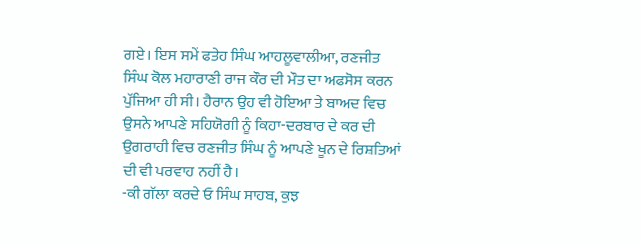ਗਏ। ਇਸ ਸਮੇਂ ਫਤੇਹ ਸਿੰਘ ਆਹਲੂਵਾਲੀਆ, ਰਣਜੀਤ ਸਿੰਘ ਕੋਲ ਮਹਾਰਾਣੀ ਰਾਜ ਕੌਰ ਦੀ ਮੌਤ ਦਾ ਅਫਸੋਸ ਕਰਨ ਪੁੱਜਿਆ ਹੀ ਸੀ। ਹੈਰਾਨ ਉਹ ਵੀ ਹੋਇਆ ਤੇ ਬਾਅਦ ਵਿਚ ਉਸਨੇ ਆਪਣੇ ਸਹਿਯੋਗੀ ਨੂੰ ਕਿਹਾ-ਦਰਬਾਰ ਦੇ ਕਰ ਦੀ ਉਗਰਾਹੀ ਵਿਚ ਰਣਜੀਤ ਸਿੰਘ ਨੂੰ ਆਪਣੇ ਖੂਨ ਦੇ ਰਿਸ਼ਤਿਆਂ ਦੀ ਵੀ ਪਰਵਾਹ ਨਹੀਂ ਹੈ।
-ਕੀ ਗੱਲਾ ਕਰਦੇ ਓ ਸਿੰਘ ਸਾਹਬ, ਕੁਝ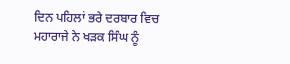ਦਿਨ ਪਹਿਲਾਂ ਭਰੇ ਦਰਬਾਰ ਵਿਚ ਮਹਾਰਾਜੇ ਨੇ ਖੜਕ ਸਿੰਘ ਨੂੰ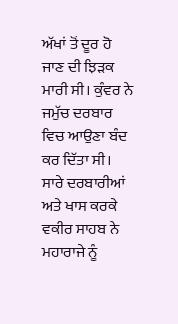ਅੱਖਾਂ ਤੋਂ ਦੂਰ ਹੋ ਜਾਣ ਦੀ ਝਿੜਕ ਮਾਰੀ ਸੀ। ਕੁੰਵਰ ਨੇ ਜਮੁੱਚ ਦਰਬਾਰ ਵਿਚ ਆਉਣਾ ਬੰਦ ਕਰ ਦਿੱਤਾ ਸੀ। ਸਾਰੇ ਦਰਬਾਰੀਆਂ ਅਤੇ ਖਾਸ ਕਰਕੇ ਵਕੀਰ ਸਾਹਬ ਨੇ ਮਹਾਰਾਜੇ ਨੂੰ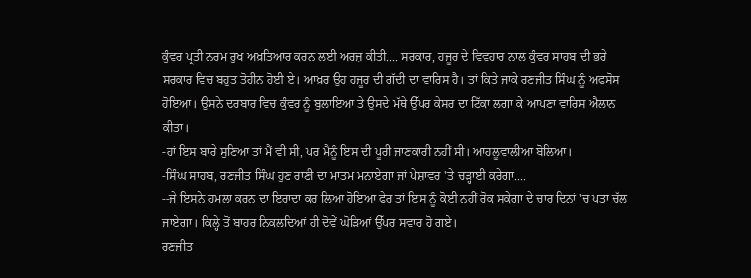ਕੁੰਵਰ ਪ੍ਰਤੀ ਨਰਮ ਰੁਖ ਅਖ਼ਤਿਆਰ ਕਰਨ ਲਈ ਅਰਜ਼ ਕੀਤੀ.... ਸਰਕਾਰ, ਹਜੂਰ ਦੇ ਵਿਵਹਾਰ ਨਾਲ ਕੁੰਵਰ ਸਾਹਬ ਦੀ ਭਰੇ ਸਰਕਾਰ ਵਿਚ ਬਹੁਤ ਤੋਹੀਨ ਹੋਈ ਏ। ਆਖ਼ਰ ਉਹ ਹਜੂਰ ਦੀ ਗੱਦੀ ਦਾ ਵਾਰਿਸ ਹੈ। ਤਾਂ ਕਿਤੇ ਜਾਕੇ ਰਣਜੀਤ ਸਿੰਘ ਨੂੰ ਅਫਸੋਸ ਹੋਇਆ। ਉਸਨੇ ਦਰਬਾਰ ਵਿਚ ਕੁੰਵਰ ਨੂੰ ਬੁਲਾਇਆ ਤੇ ਉਸਦੇ ਮੱਥੇ ਉੱਪਰ ਕੇਸਰ ਦਾ ਟਿੱਕਾ ਲਗਾ ਕੇ ਆਪਣਾ ਵਾਰਿਸ ਐਲਾਨ ਕੀਤਾ।
-ਹਾਂ ਇਸ ਬਾਰੇ ਸੁਣਿਆ ਤਾਂ ਮੈਂ ਵੀ ਸੀ, ਪਰ ਮੈਨੂੰ ਇਸ ਦੀ ਪੂਰੀ ਜਾਣਕਾਰੀ ਨਹੀਂ ਸੀ। ਆਹਲੂਵਾਲੀਆ ਬੋਲਿਆ।
-ਸਿੰਘ ਸਾਹਬ, ਰਣਜੀਤ ਸਿੰਘ ਹੁਣ ਰਾਣੀ ਦਾ ਮਾਤਮ ਮਨਾਏਗਾ ਜਾਂ ਪੇਸ਼ਾਵਰ 'ਤੇ ਚੜ੍ਹਾਈ ਕਰੇਗਾ....
--ਜੇ ਇਸਨੇ ਹਮਲਾ ਕਰਨ ਦਾ ਇਰਾਦਾ ਕਰ ਲਿਆ ਹੋਇਆ ਫੇਰ ਤਾਂ ਇਸ ਨੂੰ ਕੋਈ ਨਹੀਂ ਰੋਕ ਸਕੇਗਾ ਦੇ ਚਾਰ ਦਿਨਾਂ 'ਚ ਪਤਾ ਚੱਲ ਜਾਏਗਾ। ਕਿਲ੍ਹੇ ਤੋਂ ਬਾਹਰ ਨਿਕਲਦਿਆਂ ਹੀ ਦੋਵੇਂ ਘੋੜਿਆਂ ਉੱਪਰ ਸਵਾਰ ਹੋ ਗਏ।
ਰਣਜੀਤ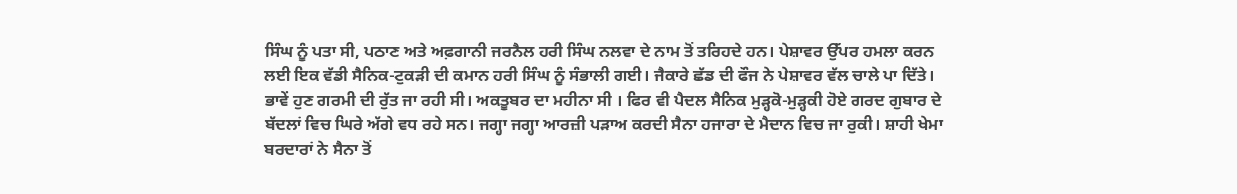ਸਿੰਘ ਨੂੰ ਪਤਾ ਸੀ, ਪਠਾਣ ਅਤੇ ਅਫ਼ਗਾਨੀ ਜਰਨੈਲ ਹਰੀ ਸਿੰਘ ਨਲਵਾ ਦੇ ਨਾਮ ਤੋਂ ਤਰਿਹਦੇ ਹਨ। ਪੇਸ਼ਾਵਰ ਉੱਪਰ ਹਮਲਾ ਕਰਨ ਲਈ ਇਕ ਵੱਡੀ ਸੈਨਿਕ-ਟੁਕੜੀ ਦੀ ਕਮਾਨ ਹਰੀ ਸਿੰਘ ਨੂੰ ਸੰਭਾਲੀ ਗਈ। ਜੈਕਾਰੇ ਛੱਡ ਦੀ ਫੌਜ ਨੇ ਪੇਸ਼ਾਵਰ ਵੱਲ ਚਾਲੇ ਪਾ ਦਿੱਤੇ।
ਭਾਵੇਂ ਹੁਣ ਗਰਮੀ ਦੀ ਰੁੱਤ ਜਾ ਰਹੀ ਸੀ। ਅਕਤੂਬਰ ਦਾ ਮਹੀਨਾ ਸੀ । ਫਿਰ ਵੀ ਪੈਦਲ ਸੈਨਿਕ ਮੁੜ੍ਹਕੋ-ਮੁੜ੍ਹਕੀ ਹੋਏ ਗਰਦ ਗੁਬਾਰ ਦੇ ਬੱਦਲਾਂ ਵਿਚ ਘਿਰੇ ਅੱਗੇ ਵਧ ਰਹੇ ਸਨ। ਜਗ੍ਹਾ ਜਗ੍ਹਾ ਆਰਜ਼ੀ ਪੜਾਅ ਕਰਦੀ ਸੈਨਾ ਹਜਾਰਾ ਦੇ ਮੈਦਾਨ ਵਿਚ ਜਾ ਰੁਕੀ। ਸ਼ਾਹੀ ਖੇਮਾ ਬਰਦਾਰਾਂ ਨੇ ਸੈਨਾ ਤੋਂ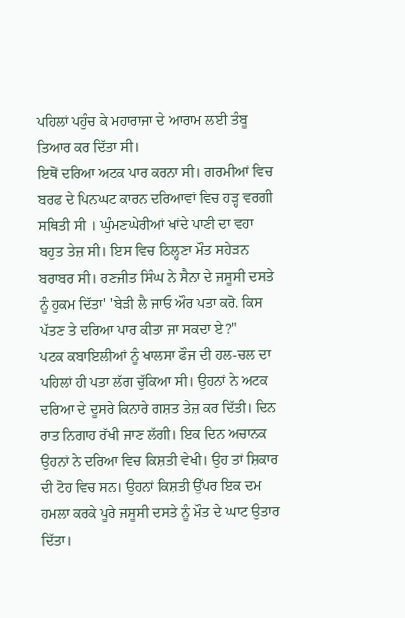ਪਹਿਲਾਂ ਪਹੁੰਚ ਕੇ ਮਹਾਰਾਜਾ ਦੇ ਆਰਾਮ ਲਈ ਤੰਬੂ ਤਿਆਰ ਕਰ ਦਿੱਤਾ ਸੀ।
ਇਥੋਂ ਦਰਿਆ ਅਟਕ ਪਾਰ ਕਰਨਾ ਸੀ। ਗਰਮੀਆਂ ਵਿਚ ਬਰਫ ਦੇ ਪਿਨਘਟ ਕਾਰਨ ਦਰਿਆਵਾਂ ਵਿਚ ਹੜ੍ਹ ਵਰਗੀ ਸਥਿਤੀ ਸੀ । ਘੁੰਮਣਘੇਰੀਆਂ ਖਾਂਦੇ ਪਾਣੀ ਦਾ ਵਹਾ ਬਹੁਤ ਤੇਜ਼ ਸੀ। ਇਸ ਵਿਚ ਠਿਲ੍ਹਣਾ ਮੌਤ ਸਹੇੜਨ ਬਰਾਬਰ ਸੀ। ਰਣਜੀਤ ਸਿੰਘ ਨੇ ਸੈਨਾ ਦੇ ਜਸੂਸੀ ਦਸਤੇ ਨੂੰ ਹੁਕਮ ਦਿੱਤਾ' 'ਬੇੜੀ ਲੈ ਜਾਓ ਔਰ ਪਤਾ ਕਰੋ. ਕਿਸ ਪੱਤਣ ਤੇ ਦਰਿਆ ਪਾਰ ਕੀਤਾ ਜਾ ਸਕਦਾ ਏ?"
ਪਟਕ ਕਬਾਇਲੀਆਂ ਨੂੰ ਖਾਲਸਾ ਫੌਜ ਦੀ ਹਲ-ਚਲ ਦਾ ਪਹਿਲਾਂ ਹੀ ਪਤਾ ਲੱਗ ਚੁੱਕਿਆ ਸੀ। ਉਹਨਾਂ ਨੇ ਅਟਕ ਦਰਿਆ ਦੇ ਦੂਸਰੇ ਕਿਨਾਰੇ ਗਸ਼ਤ ਤੇਜ਼ ਕਰ ਦਿੱਤੀ। ਦਿਨ ਰਾਤ ਨਿਗਾਹ ਰੱਖੀ ਜਾਣ ਲੱਗੀ। ਇਕ ਦਿਨ ਅਚਾਨਕ ਉਹਨਾਂ ਨੇ ਦਰਿਆ ਵਿਚ ਕਿਸ਼ਤੀ ਵੇਖੀ। ਉਹ ਤਾਂ ਸ਼ਿਕਾਰ ਦੀ ਟੋਹ ਵਿਚ ਸਨ। ਉਹਨਾਂ ਕਿਸ਼ਤੀ ਉੱਪਰ ਇਕ ਦਮ ਹਮਲਾ ਕਰਕੇ ਪੂਰੇ ਜਸੂਸੀ ਦਸਤੇ ਨੂੰ ਮੌਤ ਦੇ ਘਾਟ ਉਤਾਰ ਦਿੱਤਾ।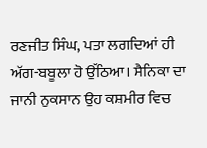ਰਣਜੀਤ ਸਿੰਘ, ਪਤਾ ਲਗਦਿਆਂ ਹੀ ਅੱਗ-ਬਬੂਲਾ ਹੋ ਉੱਠਿਆ। ਸੈਨਿਕਾ ਦਾ ਜਾਨੀ ਨੁਕਸਾਨ ਉਹ ਕਸ਼ਮੀਰ ਵਿਚ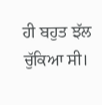ਹੀ ਬਹੁਤ ਝੱਲ ਚੁੱਕਿਆ ਸੀ।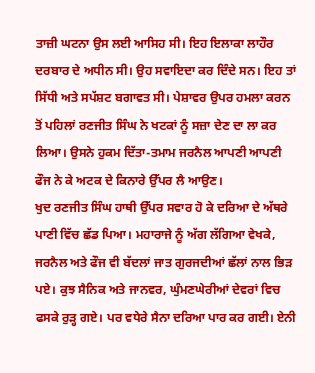ਤਾਜ਼ੀ ਘਟਨਾ ਉਸ ਲਈ ਆਸਿਹ ਸੀ। ਇਹ ਇਲਾਕਾ ਲਾਹੌਰ ਦਰਬਾਰ ਦੇ ਅਧੀਨ ਸੀ। ਉਹ ਸਵਾਇਦਾ ਕਰ ਦਿੰਦੇ ਸਨ। ਇਹ ਤਾਂ ਸਿੱਧੀ ਅਤੇ ਸਪੱਸ਼ਟ ਬਗਾਵਤ ਸੀ। ਪੇਸ਼ਾਵਰ ਉਪਰ ਹਮਲਾ ਕਰਨ ਤੋਂ ਪਹਿਲਾਂ ਰਣਜੀਤ ਸਿੰਘ ਨੇ ਖਟਕਾਂ ਨੂੰ ਸਜ਼ਾ ਦੇਣ ਦਾ ਲਾ ਕਰ ਲਿਆ। ਉਸਨੇ ਹੁਕਮ ਦਿੱਤਾ-ਤਮਾਮ ਜਰਨੈਲ ਆਪਣੀ ਆਪਣੀ ਫੌਜ ਨੇ ਕੇ ਅਟਕ ਦੇ ਕਿਨਾਰੇ ਉੱਪਰ ਲੈ ਆਉਣ।
ਖੁਦ ਰਣਜੀਤ ਸਿੰਘ ਹਾਥੀ ਉੱਪਰ ਸਵਾਰ ਹੋ ਕੇ ਦਰਿਆ ਦੇ ਅੱਥਰੇ ਪਾਣੀ ਵਿੱਚ ਛੱਡ ਪਿਆ। ਮਹਾਰਾਜੇ ਨੂੰ ਅੱਗ ਲੱਗਿਆ ਵੇਖਕੇ, ਜਰਨੈਲ ਅਤੇ ਫੌਜ ਵੀ ਬੱਦਲਾਂ ਜਾਤ ਗੁਰਜਦੀਆਂ ਛੱਲਾਂ ਨਾਲ ਭਿੜ ਪਏ। ਕੁਝ ਸੈਨਿਕ ਅਤੇ ਜਾਨਵਰ, ਘੁੰਮਣਘੇਰੀਆਂ ਦੇਵਰਾਂ ਵਿਚ ਫਸਕੇ ਰੁੜ੍ਹ ਗਏ। ਪਰ ਵਧੇਰੇ ਸੈਨਾ ਦਰਿਆ ਪਾਰ ਕਰ ਗਈ। ਏਨੀ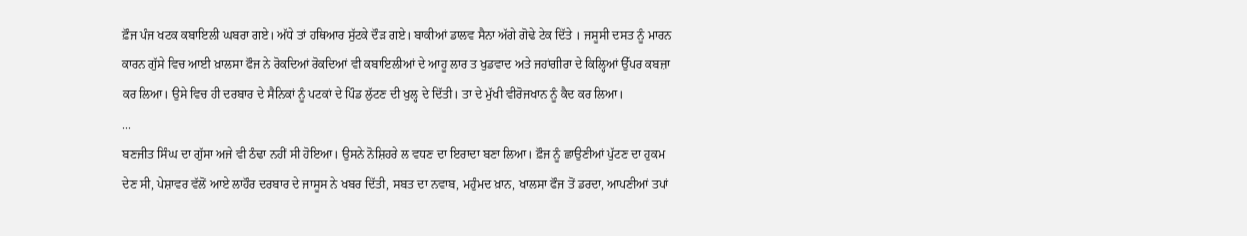ਫ਼ੌਜ ਪੰਜ ਖਟਕ ਕਬਾਇਲੀ ਘਬਰਾ ਗਏ। ਅੱਧੇ ਤਾਂ ਹਥਿਆਰ ਸੁੱਟਕੇ ਦੌੜ ਗਏ। ਬਾਕੀਆਂ ਡਾਲਵ ਸੈਨਾ ਅੱਗੇ ਗੋਢੇ ਟੇਕ ਦਿੱਤੇ । ਜਸੂਸੀ ਦਸਤ ਨੂੰ ਮਾਰਨ ਕਾਰਨ ਗੁੱਸੇ ਵਿਚ ਆਈ ਖ਼ਾਲਸਾ ਫੌਜ ਨੇ ਰੋਕਦਿਆਂ ਰੋਕਦਿਆਂ ਵੀ ਕਬਾਇਲੀਆਂ ਦੇ ਆਹੂ ਲਾਰ ਤ ਖੁਡਵਾਦ ਅਤੇ ਜਹਾਂਗੀਰਾ ਦੇ ਕਿਲ੍ਹਿਆਂ ਉੱਪਰ ਕਬਜ਼ਾ ਕਰ ਲਿਆ। ਉਸੇ ਵਿਚ ਹੀ ਦਰਬਾਰ ਦੇ ਸੈਨਿਕਾਂ ਨੂੰ ਪਟਕਾਂ ਦੇ ਪਿੰਡ ਲੁੱਟਣ ਦੀ ਖੁਲ੍ਹ ਦੇ ਦਿੱਤੀ। ਤਾ ਦੇ ਮੁੱਖੀ ਵੀਰੋਜਖਾਨ ਨੂੰ ਕੈਦ ਕਰ ਲਿਆ।
...
ਬਣਜੀਤ ਸਿੰਘ ਦਾ ਗੁੱਸਾ ਅਜੇ ਵੀ ਠੰਢਾ ਨਹੀਂ ਸੀ ਹੋਇਆ। ਉਸਨੇ ਨੋਸ਼ਿਹਰੇ ਲ ਵਧਣ ਦਾ ਇਰਾਦਾ ਬਣਾ ਲਿਆ। ਫ਼ੌਜ ਨੂੰ ਛਾਉਣੀਆਂ ਪੁੱਟਣ ਦਾ ਹੁਕਮ ਦੇਣ ਸੀ, ਪੇਸ਼ਾਵਰ ਵੱਲੋਂ ਆਏ ਲਾਹੌਰ ਦਰਬਾਰ ਦੇ ਜਾਸੂਸ ਨੇ ਖਬਰ ਦਿੱਤੀ, ਸਬਤ ਦਾ ਨਵਾਬ, ਮਹੁੰਮਦ ਖ਼ਾਨ, ਖਾਲਸਾ ਫੌਜ ਤੋਂ ਡਰਦਾ, ਆਪਣੀਆਂ ਤਪਾਂ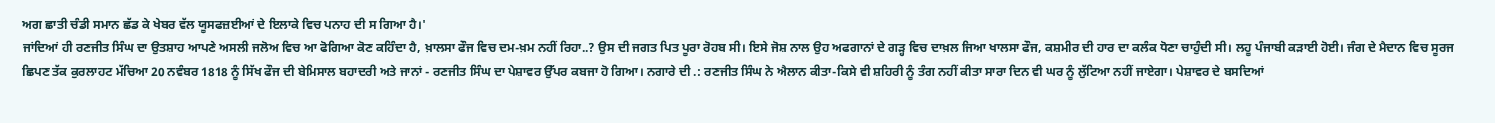ਅਗ ਛਾਤੀ ਚੰਡੀ ਸਮਾਨ ਛੱਡ ਕੇ ਖੇਬਰ ਵੱਲ ਯੂਸਫਜ਼ਈਆਂ ਦੇ ਇਲਾਕੇ ਵਿਚ ਪਨਾਹ ਦੀ ਸ ਗਿਆ ਹੈ।'
ਜਾਂਦਿਆਂ ਹੀ ਰਣਜੀਤ ਸਿੰਘ ਦਾ ਉਤਸ਼ਾਹ ਆਪਣੇ ਅਸਲੀ ਜਲੋਅ ਵਿਚ ਆ ਫੋਗਿਆ ਕੋਣ ਕਹਿੰਦਾ ਹੈ, ਖ਼ਾਲਸਾ ਫੌਜ ਵਿਚ ਦਮ-ਖ਼ਮ ਨਹੀਂ ਰਿਹਾ..? ਉਸ ਦੀ ਜਗਤ ਪਿਤ ਪੂਰਾ ਰੋਹਬ ਸੀ। ਇਸੇ ਜੋਸ਼ ਨਾਲ ਉਹ ਅਫਗਾਨਾਂ ਦੇ ਗੜ੍ਹ ਵਿਚ ਦਾਖ਼ਲ ਜਿਆ ਖਾਲਸਾ ਫੌਜ, ਕਸ਼ਮੀਰ ਦੀ ਹਾਰ ਦਾ ਕਲੰਕ ਧੋਣਾ ਚਾਹੁੰਦੀ ਸੀ। ਲਹੂ ਪੰਜਾਬੀ ਕੜਾਈ ਹੋਈ। ਜੰਗ ਦੇ ਮੈਦਾਨ ਵਿਚ ਸੂਰਜ ਛਿਪਣ ਤੱਕ ਕੁਰਲਾਹਟ ਮੱਚਿਆ 20 ਨਵੰਬਰ 1818 ਨੂੰ ਸਿੱਖ ਫੌਜ ਦੀ ਬੇਮਿਸਾਲ ਬਹਾਦਰੀ ਅਤੇ ਜਾਨਾਂ - ਰਣਜੀਤ ਸਿੰਘ ਦਾ ਪੇਸ਼ਾਵਰ ਉੱਪਰ ਕਬਜਾ ਹੋ ਗਿਆ। ਨਗਾਰੇ ਦੀ .: ਰਣਜੀਤ ਸਿੰਘ ਨੇ ਐਲਾਨ ਕੀਤਾ-ਕਿਸੇ ਵੀ ਸ਼ਹਿਰੀ ਨੂੰ ਤੰਗ ਨਹੀਂ ਕੀਤਾ ਸਾਰਾ ਦਿਨ ਵੀ ਘਰ ਨੂੰ ਲੁੱਟਿਆ ਨਹੀਂ ਜਾਏਗਾ। ਪੇਸ਼ਾਵਰ ਦੇ ਬਸਦਿਆਂ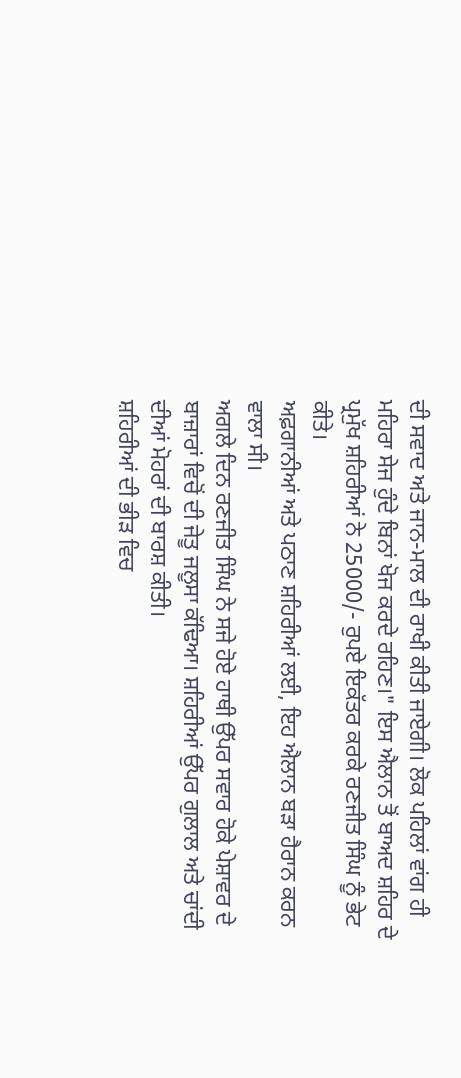ਦੀ ਸਵਾਦ ਅਤੇ ਜਾਨ-ਮਾਲ ਦੀ ਰਾਖੀ ਕੀਤੀ ਜਾਏਗੀ। ਲੋਕ ਪਹਿਲਾਂ ਵਾਂਗ ਹੀ ਮਹਿਰਾ ਸੇਜ ਹੁੰਦੇ ਬਿਨਾਂ ਖੋਜ ਕਰਦੇ ਰਹਿਣ।" ਇਸ ਐਲਾਨ ਤੋਂ ਬਾਅਦ ਸ਼ਹਿਰ ਦੇ ਪ੍ਰਮੁੱਖ ਸ਼ਹਿਰੀਆਂ ਨੇ 25000/- ਰੁਪਏ ਇਕੱਤਰ ਕਰਕੇ ਰਣਜੀਤ ਸਿੰਘ ਨੂੰ ਭੇਟ ਕੀਤੇ।
ਅਫ਼ਗਾਨੀਆਂ ਅਤੇ ਪਠਾਣ ਸ਼ਹਿਰੀਆਂ ਲਈ, ਇਹ ਐਲਾਨ ਬੜਾ ਹੈਰਾਨ ਕਰਨ ਵਾਲਾ ਸੀ।
ਅਗਲੇ ਦਿਨ ਰਣਜੀਤ ਸਿੰਘ ਨੇ ਸਜੇ ਹੋਏ ਹਾਥੀ ਉੱਪਰ ਸਵਾਰ ਹੋਕੇ ਪੇਸ਼ਾਵਰ ਦੇ ਬਾਜ਼ਾਰਾਂ ਵਿਚੋਂ ਦੀ ਜੇਤੂ ਜਲੂਸਾ ਕੱਢਿਆ। ਸ਼ਹਿਰੀਆਂ ਉੱਪਰ ਗੁਲਾਲ ਅਤੇ ਚਾਂਦੀ ਦੀਆਂ ਮੋਹਰਾਂ ਦੀ ਬਾਰਸ਼ ਕੀਤੀ।
ਸ਼ਹਿਰੀਆਂ ਦੀ ਭੀੜ ਵਿਚ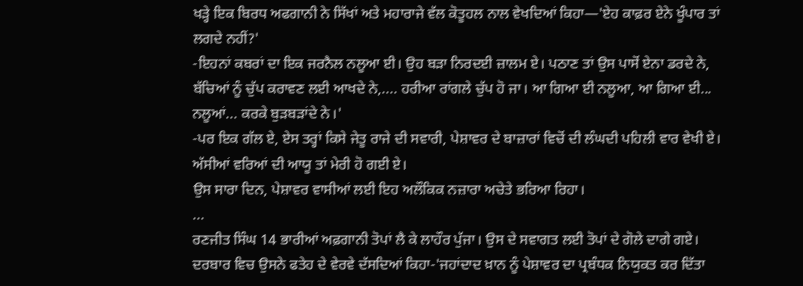ਖੜ੍ਹੇ ਇਕ ਬਿਰਧ ਅਫਗਾਨੀ ਨੇ ਸਿੱਖਾਂ ਅਤੇ ਮਹਾਰਾਜੇ ਵੱਲ ਕੋਤੂਹਲ ਨਾਲ ਵੇਖਦਿਆਂ ਕਿਹਾ—'ਏਹ ਕਾਫ਼ਰ ਏਨੇ ਖੂੰਪਾਰ ਤਾਂ ਲਗਦੇ ਨਹੀਂ?'
-ਇਹਨਾਂ ਕਬਰਾਂ ਦਾ ਇਕ ਜਰਨੈਲ ਨਲੂਆ ਈ। ਉਹ ਬੜਾ ਨਿਰਦਈ ਜ਼ਾਲਮ ਏ। ਪਠਾਣ ਤਾਂ ਉਸ ਪਾਸੋਂ ਏਨਾ ਡਰਦੇ ਨੇ, ਬੱਚਿਆਂ ਨੂੰ ਚੁੱਪ ਕਰਾਵਣ ਲਈ ਆਖਦੇ ਨੇ,.... ਹਰੀਆ ਰਾਂਗਲੇ ਚੁੱਪ ਹੋ ਜਾ। ਆ ਗਿਆ ਈ ਨਲੂਆ, ਆ ਗਿਆ ਈ... ਨਲੂਆਂ... ਕਰਕੇ ਬੁੜਬੜਾਂਦੇ ਨੇ।'
-ਪਰ ਇਕ ਗੱਲ ਏ, ਏਸ ਤਰ੍ਹਾਂ ਕਿਸੇ ਜੇਤੂ ਰਾਜੇ ਦੀ ਸਵਾਰੀ, ਪੇਸ਼ਾਵਰ ਦੇ ਬਾਜ਼ਾਰਾਂ ਵਿਚੋਂ ਦੀ ਲੰਘਦੀ ਪਹਿਲੀ ਵਾਰ ਵੇਖੀ ਏ। ਅੱਸੀਆਂ ਵਰਿਆਂ ਦੀ ਆਯੂ ਤਾਂ ਮੇਰੀ ਹੋ ਗਈ ਏ।
ਉਸ ਸਾਰਾ ਦਿਨ, ਪੇਸ਼ਾਵਰ ਵਾਸੀਆਂ ਲਈ ਇਹ ਅਲੌਕਿਕ ਨਜ਼ਾਰਾ ਅਚੇਤੇ ਭਰਿਆ ਰਿਹਾ।
...
ਰਣਜੀਤ ਸਿੰਘ 14 ਭਾਰੀਆਂ ਅਫ਼ਗਾਨੀ ਤੋਪਾਂ ਲੈ ਕੇ ਲਾਹੌਰ ਪੁੱਜਾ। ਉਸ ਦੇ ਸਵਾਗਤ ਲਈ ਤੋਪਾਂ ਦੇ ਗੋਲੇ ਦਾਗੇ ਗਏ। ਦਰਬਾਰ ਵਿਚ ਉਸਨੇ ਫਤੇਹ ਦੇ ਵੇਰਵੇ ਦੱਸਦਿਆਂ ਕਿਹਾ-'ਜਹਾਂਦਾਦ ਖ਼ਾਨ ਨੂੰ ਪੇਸ਼ਾਵਰ ਦਾ ਪ੍ਰਬੰਧਕ ਨਿਯੁਕਤ ਕਰ ਦਿੱਤਾ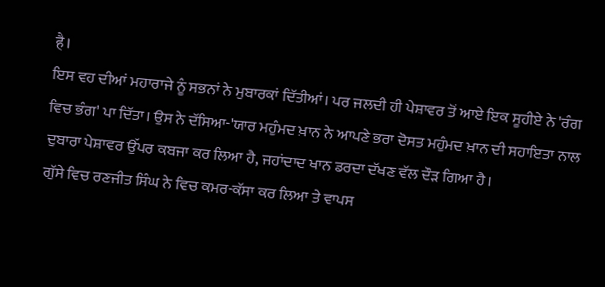है।
ਇਸ ਵਹ ਦੀਆਂ ਮਹਾਰਾਜੇ ਨੂੰ ਸਭਨਾਂ ਨੇ ਮੁਬਾਰਕਾਂ ਦਿੱਤੀਆਂ। ਪਰ ਜਲਦੀ ਹੀ ਪੇਸ਼ਾਵਰ ਤੋਂ ਆਏ ਇਕ ਸੂਹੀਏ ਨੇ 'ਰੰਗ ਵਿਚ ਭੰਗ' ਪਾ ਦਿੱਤਾ। ਉਸ ਨੇ ਦੱਸਿਆ-'ਯਾਰ ਮਹੁੰਮਦ ਖ਼ਾਨ ਨੇ ਆਪਣੇ ਭਰਾ ਦੋਸਤ ਮਹੁੰਮਦ ਖ਼ਾਨ ਦੀ ਸਹਾਇਤਾ ਨਾਲ ਦੁਬਾਰਾ ਪੇਸ਼ਾਵਰ ਉੱਪਰ ਕਬਜਾ ਕਰ ਲਿਆ ਹੈ, ਜਹਾਂਦਾਦ ਖਾਨ ਡਰਦਾ ਦੱਖਣ ਵੱਲ ਦੌੜ ਗਿਆ ਹੈ।
ਗੁੱਸੇ ਵਿਚ ਰਣਜੀਤ ਸਿੰਘ ਨੇ ਵਿਚ ਕਮਰ-ਕੱਸਾ ਕਰ ਲਿਆ ਤੇ ਵਾਪਸ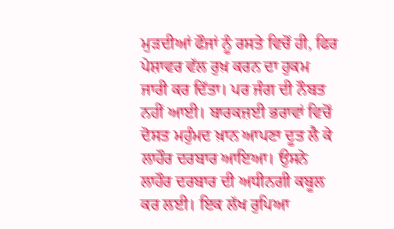ਮੁੜਦੀਆਂ ਫੌਜਾਂ ਨੂੰ ਰਸਤੇ ਵਿਚੋਂ ਹੀ, ਫਿਰ ਪੇਸ਼ਾਵਰ ਵੱਲ ਰੁਖ਼ ਕਰਨ ਦਾ ਹੁਕਮ ਜਾਰੀ ਕਰ ਦਿੱਤਾ। ਪਰ ਜੰਗ ਦੀ ਨੌਬਤ ਨਹੀਂ ਆਈ। ਬਾਰਕਜ਼ਈ ਭਰਾਵਾਂ ਵਿਚੋਂ ਦੋਸਤ ਮਹੁੰਮਦ ਖ਼ਾਨ ਆਪਣਾ ਦੂਤ ਲੈ ਕੇ ਲਾਹੌਰ ਦਰਬਾਰ ਆਇਆ। ਉਸਨੇ ਲਾਹੌਰ ਦਰਬਾਰ ਦੀ ਅਧੀਨਗੀ ਕਬੂਲ ਕਰ ਲਈ। ਇਕ ਲੱਖ ਰੁਪਿਆ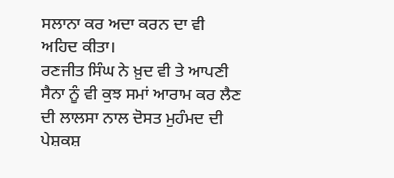ਸਲਾਨਾ ਕਰ ਅਦਾ ਕਰਨ ਦਾ ਵੀ ਅਹਿਦ ਕੀਤਾ।
ਰਣਜੀਤ ਸਿੰਘ ਨੇ ਖ਼ੁਦ ਵੀ ਤੇ ਆਪਣੀ ਸੈਨਾ ਨੂੰ ਵੀ ਕੁਝ ਸਮਾਂ ਆਰਾਮ ਕਰ ਲੈਣ ਦੀ ਲਾਲਸਾ ਨਾਲ ਦੋਸਤ ਮੁਹੰਮਦ ਦੀ ਪੇਸ਼ਕਸ਼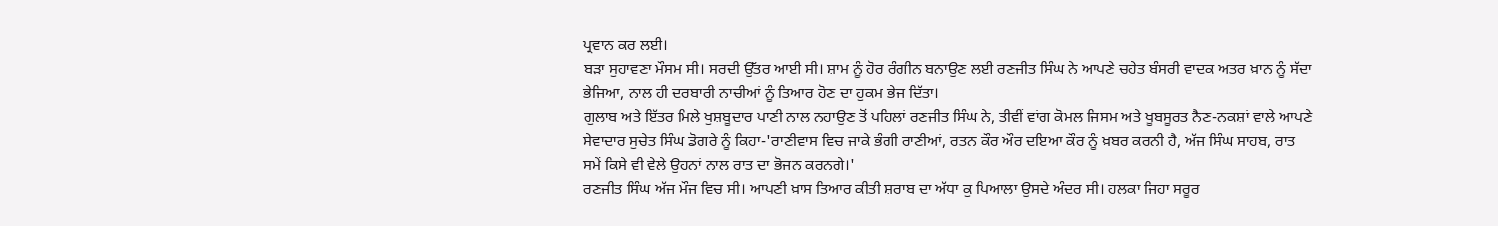ਪ੍ਰਵਾਨ ਕਰ ਲਈ।
ਬੜਾ ਸੁਹਾਵਣਾ ਮੌਸਮ ਸੀ। ਸਰਦੀ ਉੱਤਰ ਆਈ ਸੀ। ਸ਼ਾਮ ਨੂੰ ਹੋਰ ਰੰਗੀਨ ਬਨਾਉਣ ਲਈ ਰਣਜੀਤ ਸਿੰਘ ਨੇ ਆਪਣੇ ਚਹੇਤ ਬੰਸਰੀ ਵਾਦਕ ਅਤਰ ਖ਼ਾਨ ਨੂੰ ਸੱਦਾ ਭੇਜਿਆ, ਨਾਲ ਹੀ ਦਰਬਾਰੀ ਨਾਚੀਆਂ ਨੂੰ ਤਿਆਰ ਹੋਣ ਦਾ ਹੁਕਮ ਭੇਜ ਦਿੱਤਾ।
ਗੁਲਾਬ ਅਤੇ ਇੱਤਰ ਮਿਲੇ ਖੁਸ਼ਬੂਦਾਰ ਪਾਣੀ ਨਾਲ ਨਹਾਉਣ ਤੋਂ ਪਹਿਲਾਂ ਰਣਜੀਤ ਸਿੰਘ ਨੇ, ਤੀਵੀਂ ਵਾਂਗ ਕੋਮਲ ਜਿਸਮ ਅਤੇ ਖੂਬਸੂਰਤ ਨੈਣ-ਨਕਸ਼ਾਂ ਵਾਲੇ ਆਪਣੇ ਸੇਵਾਦਾਰ ਸੁਚੇਤ ਸਿੰਘ ਡੋਗਰੇ ਨੂੰ ਕਿਹਾ-'ਰਾਣੀਵਾਸ ਵਿਚ ਜਾਕੇ ਭੰਗੀ ਰਾਣੀਆਂ, ਰਤਨ ਕੌਰ ਔਰ ਦਇਆ ਕੌਰ ਨੂੰ ਖ਼ਬਰ ਕਰਨੀ ਹੈ, ਅੱਜ ਸਿੰਘ ਸਾਹਬ, ਰਾਤ ਸਮੇਂ ਕਿਸੇ ਵੀ ਵੇਲੇ ਉਹਨਾਂ ਨਾਲ ਰਾਤ ਦਾ ਭੋਜਨ ਕਰਨਗੇ।'
ਰਣਜੀਤ ਸਿੰਘ ਅੱਜ ਮੌਜ ਵਿਚ ਸੀ। ਆਪਣੀ ਖ਼ਾਸ ਤਿਆਰ ਕੀਤੀ ਸ਼ਰਾਬ ਦਾ ਅੱਧਾ ਕੁ ਪਿਆਲਾ ਉਸਦੇ ਅੰਦਰ ਸੀ। ਹਲਕਾ ਜਿਹਾ ਸਰੂਰ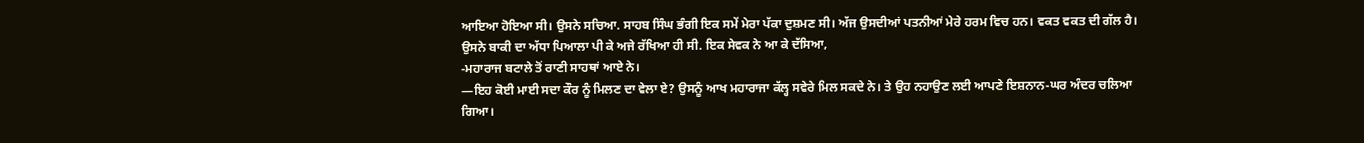ਆਇਆ ਹੋਇਆ ਸੀ। ਉਸਨੇ ਸਚਿਆ. ਸਾਹਬ ਸਿੰਘ ਭੰਗੀ ਇਕ ਸਮੇਂ ਮੇਰਾ ਪੱਕਾ ਦੁਸ਼ਮਣ ਸੀ। ਅੱਜ ਉਸਦੀਆਂ ਪਤਨੀਆਂ ਮੇਰੇ ਹਰਮ ਵਿਚ ਹਨ। ਵਕਤ ਵਕਤ ਦੀ ਗੱਲ ਹੈ। ਉਸਨੇ ਬਾਕੀ ਦਾ ਅੱਧਾ ਪਿਆਲਾ ਪੀ ਕੇ ਅਜੇ ਰੱਖਿਆ ਹੀ ਸੀ. ਇਕ ਸੇਵਕ ਨੇ ਆ ਕੇ ਦੱਸਿਆ,
-ਮਹਾਰਾਜ ਬਟਾਲੇ ਤੋਂ ਰਾਣੀ ਸਾਹਥਾਂ ਆਏ ਨੇ।
—ਇਹ ਕੋਈ ਮਾਈ ਸਦਾ ਕੌਰ ਨੂੰ ਮਿਲਣ ਦਾ ਵੇਲਾ ਏ? ਉਸਨੂੰ ਆਖ ਮਹਾਰਾਜਾ ਕੱਲ੍ਹ ਸਵੇਰੇ ਮਿਲ ਸਕਦੇ ਨੇ। ਤੇ ਉਹ ਨਹਾਉਣ ਲਈ ਆਪਣੇ ਇਸ਼ਨਾਨ-ਘਰ ਅੰਦਰ ਚਲਿਆ ਗਿਆ।